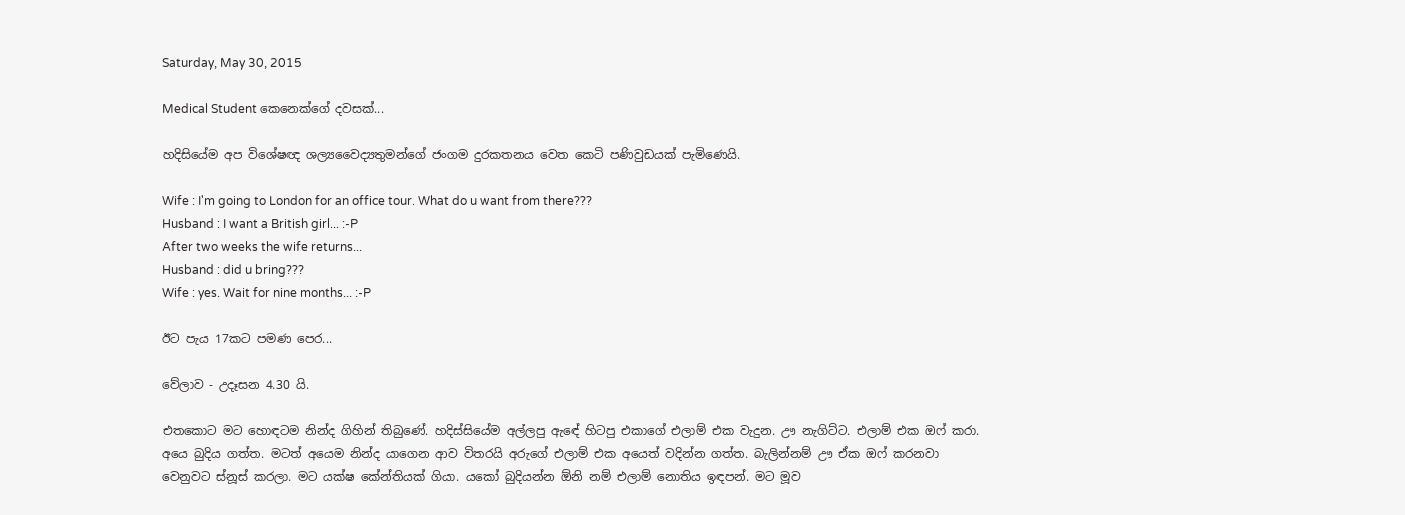Saturday, May 30, 2015

Medical Student කෙනෙක්ගේ දවසක්...

හදිසියේම අප විශේෂඥ ශල්‍යවෛද්‍යතුමන්ගේ ජංගම දුරකතනය වෙත කෙටි පණිවුඩයක් පැමිණෙයි.

Wife : I'm going to London for an office tour. What do u want from there???
Husband : I want a British girl... :-P
After two weeks the wife returns...
Husband : did u bring???
Wife : yes. Wait for nine months... :-P

ඊට පැය 17කට පමණ පෙර...

වේලාව - උදෑසන 4.30 යි.

එතකොට මට හොඳටම නින්ද ගිහින් තිබුණේ. හදිස්සියේම අල්ලපු ඇඳේ හිටපු එකාගේ එලාම් එක වැදුන. ඌ නැගිට්ට. එලාම් එක ඔෆ් කරා. අයෙ බුදිය ගත්ත. මටත් අයෙම නින්ද යාගෙන ආව විතරයි අරුගේ එලාම් එක අයෙත් වදින්න ගත්ත. බැලින්නම් ඌ ඒක ඔෆ් කරනවා වෙනුවට ස්නූස් කරලා. මට යක්ෂ කේන්තියක් ගියා. යකෝ බුදියන්න ඕනි නම් එලාම් නොතිය ඉඳපන්. මට මූව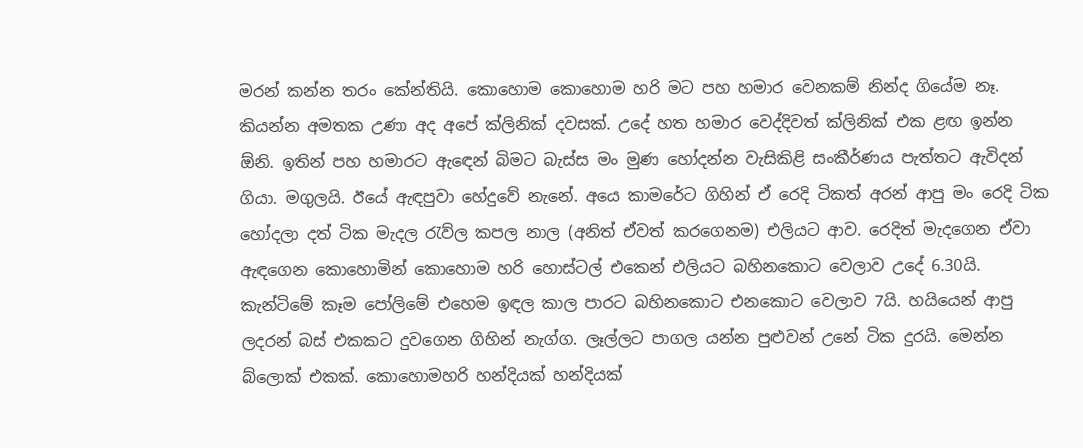මරන් කන්න තරං කේන්තියි. කොහොම කොහොම හරි මට පහ හමාර වෙනකම් නින්ද ගියේම නෑ.
කියන්න අමතක උණා අද අපේ ක්ලිනික් දවසක්. උදේ හත හමාර වෙද්දිවත් ක්ලිනික් එක ළඟ ඉන්න ඕනි. ඉතින් පහ හමාරට ඇඳෙන් බිමට බැස්ස මං මුණ හෝදන්න වැසිකිළි සංකීර්ණය පැත්තට ඇවිදන් ගියා. මගුලයි. ඊයේ ඇඳපුවා හේදුවේ නැනේ. අයෙ කාමරේට ගිහින් ඒ රෙදි ටිකත් අරන් ආපු මං රෙදි ටික හෝදලා දත් ටික මැදල රැව්ල කපල නාල (අනිත් ඒවත් කරගෙනම) එලියට ආව. රෙදිත් මැදගෙන ඒවා ඇඳගෙන කොහොමින් කොහොම හරි හොස්ටල් එකෙන් එලියට බහිනකොට වෙලාව උදේ 6.30යි. කැන්ටිමේ කෑම පෝලිමේ එහෙම ඉඳල කාල පාරට බහිනකොට එනකොට වෙලාව 7යි. හයියෙන් ආපු ලදරන් බස් එකකට දුවගෙන ගිහින් නැග්ග. ලෑල්ලට පාගල යන්න පුළුවන් උනේ ටික දුරයි. මෙන්න බ්ලොක් එකක්. කොහොමහරි හන්දියක් හන්දියක්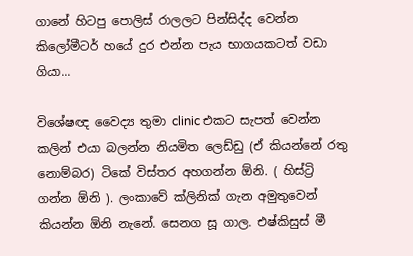ගානේ හිටපු පොලිස් රාලලට පින්සිද්ද වෙන්න කිලෝමීටර් හයේ දුර එන්න පැය භාගයකටත් වඩා ගියා...

විශේෂඥ වෛද්‍ය තුමා clinic එකට සැපත් වෙන්න කලින් එයා බලන්න නියමිත ලෙඩ්ඩු (ඒ කියන්නේ රතු නොම්බර) ටිකේ විස්තර අහගන්න ඕනි. ( හිස්ට්‍රි  ගන්න ඕනි ). ලංකාවේ ක්ලිනික් ගැන අමුතුවෙන් කියන්න ඕනි නැනේ. සෙනග සූ ගාල. එෂ්කිසුස් මී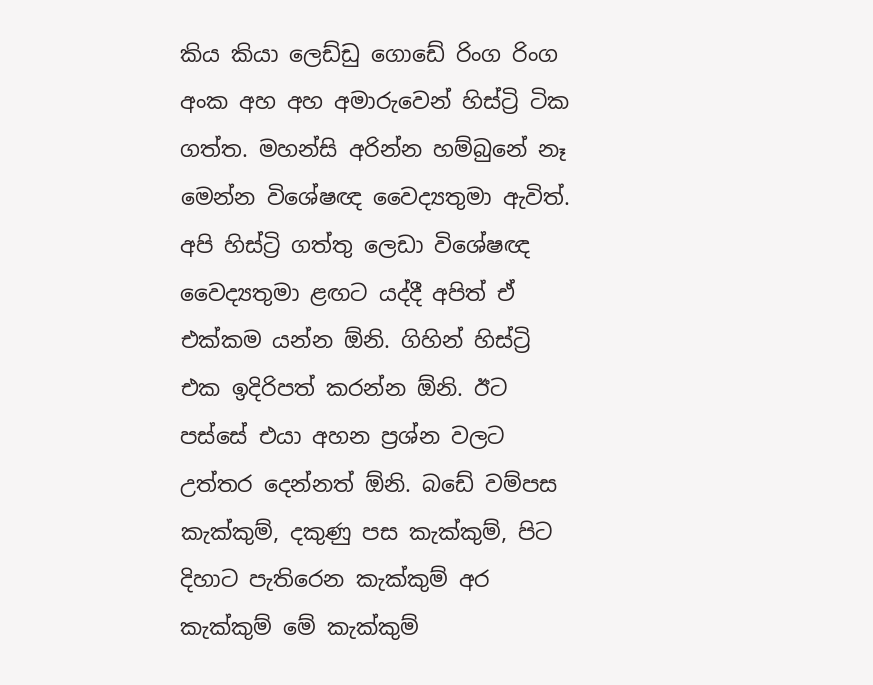කිය කියා ලෙඩ්ඩු ගොඩේ රිංග රිංග අංක අහ අහ අමාරුවෙන් හිස්ට්‍රි ටික ගත්ත. මහන්සි අරින්න හම්බුනේ නෑ මෙන්න විශේෂඥ වෛද්‍යතුමා ඇවිත්.
අපි හිස්ට්‍රි ගත්තු ලෙඩා විශේෂඥ වෛද්‍යතුමා ළඟට යද්දී අපිත් ඒ එක්කම යන්න ඕනි. ගිහින් හිස්ට්‍රි එක ඉදිරිපත් කරන්න ඕනි. ඊට පස්සේ එයා අහන ප්‍රශ්න වලට උත්තර දෙන්නත් ඕනි. බඩේ වම්පස කැක්කුම්, දකුණු පස කැක්කුම්, පිට දිහාට පැතිරෙන කැක්කුම් අර කැක්කුම් මේ කැක්කුම්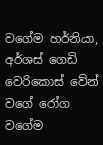වගේම හර්නියා, අර්ශස් ගෙඩි වෙරිකොස් වේන් වගේ රෝග වගේම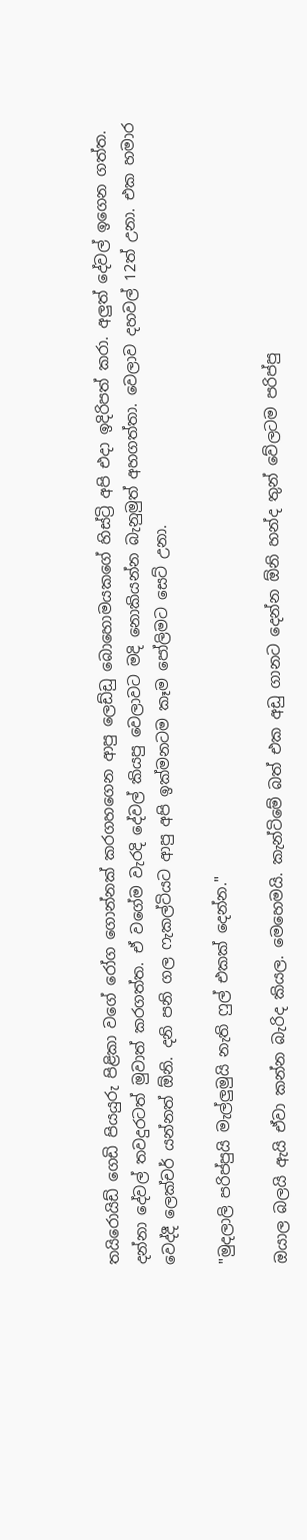තයිරොයිඩ් ගෙඩි පියයුරු පිළිකා වගේ රෝග ගොන්නක් කරගහගෙන ආපු ලෙඩ්ඩු බොහොමයකගේ හිස්ට්‍රි අපි එදා ඉදිරිපත් කරා. අලුත් දේවල් ඉගෙන ගත්ත. දන්නා දේවල් තවදුරටත් මුවාත් කරගත්ත. ඒ වගේම වැරදි දේවල් කියපු වෙලාවට මදි නොකියන්න බැනුමුත් අහගත්තා. වෙලාව දහවල් 12ත් උනා. එක හමාර වෙද්දී ලෙක්චර් යන්නත් ඕනි. දනි පනි ගල ෆැකල්ටියට ආපු අපි ඉක්මනටම කෑම පෝලිමට සෙට් උනා.

"මුදලාලි පරිප්පුයි මැල්ලුමුයි නැති ෆුල් එකක් දෙන්න."

ඔයාල බලයි ඇයි ඒවා කන්න බැරිද කියල. මෙහෙමයි. කැන්ටිමේ බත් එක අඩු ගානට දෙන්න ඕනි හන්ද තුන් වේලටම පරිප්පු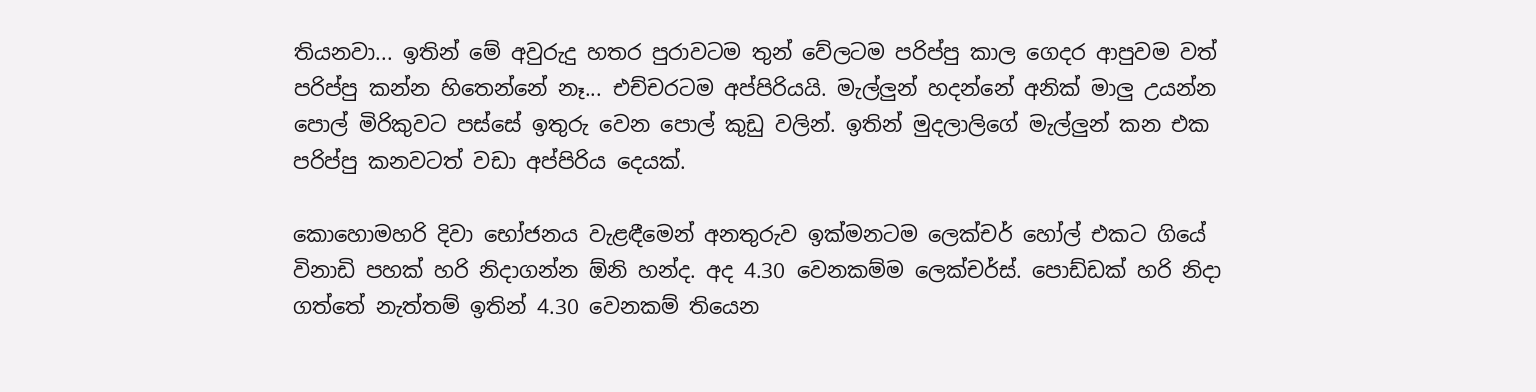තියනවා... ඉතින් මේ අවුරුදු හතර පුරාවටම තුන් වේලටම පරිප්පු කාල ගෙදර ආපුවම වත් පරිප්පු කන්න හිතෙන්නේ නෑ... එච්චරටම අප්පිරියයි. මැල්ලුන් හදන්නේ අනික් මාලු උයන්න පොල් මිරිකුවට පස්සේ ඉතුරු වෙන පොල් කුඩු වලින්. ඉතින් මුදලාලිගේ මැල්ලුන් කන එක පරිප්පු කනවටත් වඩා අප්පිරිය දෙයක්.

කොහොමහරි දිවා භෝජනය වැළඳීමෙන් අනතුරුව ඉක්මනටම ලෙක්චර් හෝල් එකට ගියේ විනාඩි පහක් හරි නිදාගන්න ඕනි හන්ද. අද 4.30 වෙනකම්ම ලෙක්චර්ස්. පොඩ්ඩක් හරි නිදා ගත්තේ නැත්තම් ඉතින් 4.30 වෙනකම් තියෙන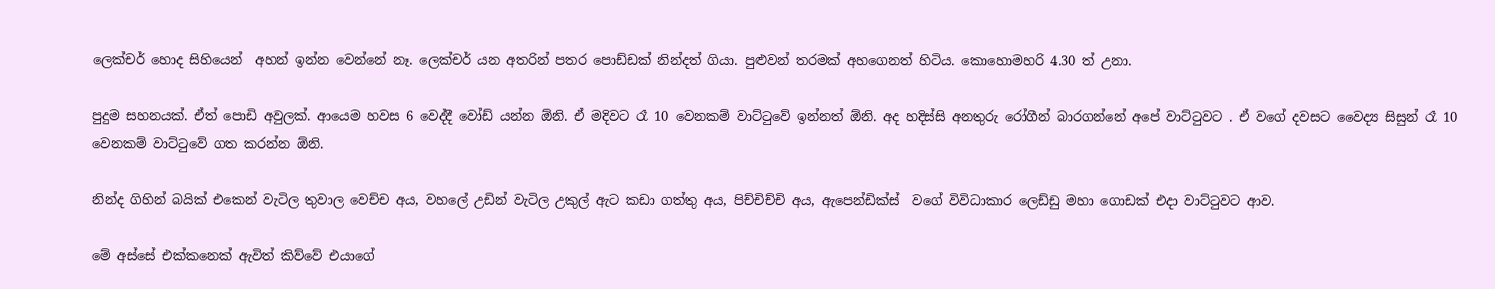ලෙක්චර් හොද සිහියෙන්  අහන් ඉන්න වෙන්නේ නෑ. ලෙක්චර් යන අතරින් පතර පොඩ්ඩක් නින්දත් ගියා. පුළුවන් තරමක් අහගෙනත් හිටිය. කොහොමහරි 4.30 ත් උනා.

පුදුම සහනයක්. ඒත් පොඩි අවුලක්. ආයෙම හවස 6 වෙද්දී වෝඩ් යන්න ඕනි. ඒ මදිවට රෑ 10 වෙනකම් වාට්ටුවේ ඉන්නත් ඕනි. අද හදිස්සි අනතුරු රෝගීන් බාරගන්නේ අපේ වාට්ටුවට . ඒ වගේ දවසට වෛද්‍ය සිසුන් රෑ 10 වෙනකම් වාට්ටුවේ ගත කරන්න ඕනි.

නින්ද ගිහින් බයික් එකෙන් වැටිල තුවාල වෙච්ච අය, වහලේ උඩින් වැටිල උකුල් ඇට කඩා ගත්තු අය, පිච්චිච්චි අය, ඇපෙන්ඩික්ස්  වගේ විවිධාකාර ලෙඩ්ඩු මහා ගොඩක් එදා වාට්ටුවට ආව.

මේ අස්සේ එක්කනෙක් ඇවිත් කිව්වේ එයාගේ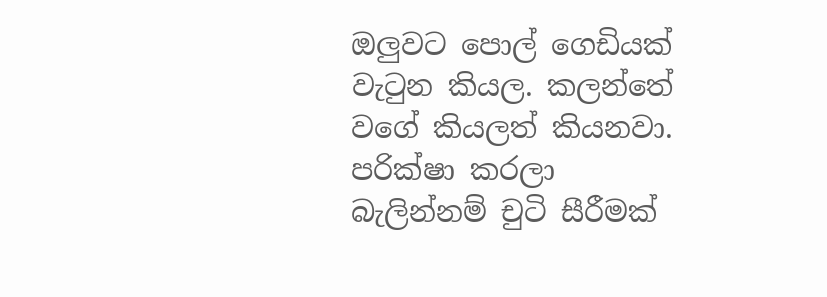ඔලුවට පොල් ගෙඩියක් වැටුන කියල. කලන්තේ වගේ කියලත් කියනවා. පරික්ෂා කරලා බැලින්නම් චුටි සීරීමක්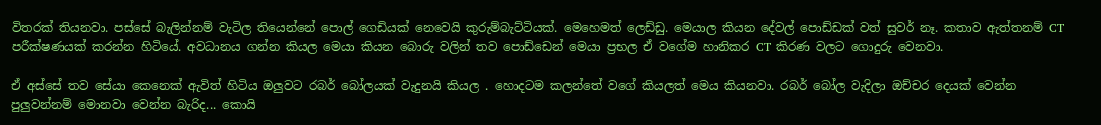විතරක් තියනවා. පස්සේ බැලින්නම් වැටිල තියෙන්නේ පොල් ගෙඩියක් නෙවෙයි කුරුම්බැට්ටියක්. මෙහෙමත් ලෙඩ්ඩු. මෙයාල කියන දේවල් පොඩ්ඩක් වත් සුවර් නෑ. කතාව ඇත්තනම් CT පරීක්ෂණයක් කරන්න හිටියේ. අවධානය ගන්න කියල මෙයා කියන බොරු වලින් තව පොඩ්ඩෙන් මෙයා ප්‍රභල ඒ වගේම හානිකර CT කිරණ වලට ගොදුරු වෙනවා.

ඒ අස්සේ තව සේයා කෙනෙක් ඇවිත් හිටිය ඔලුවට රබර් බෝලයක් වැදුනයි කියල . හොදටම කලන්තේ වගේ කියලත් මෙය කියනවා. රබර් බෝල වැදිලා ඔච්චර දෙයක් වෙන්න පුලුවන්නම් මොනවා වෙන්න බැරිද... කොයි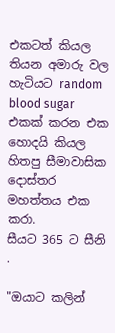එකටත් කියල තියන අමාරු වල හැටියට random blood sugar එකක් කරන එක හොදයි කියල හිතපු සීමාවාසික දොස්තර මහත්තය එක කරා.
සීයට 365 ට සීනි .

"ඔයාට කලින්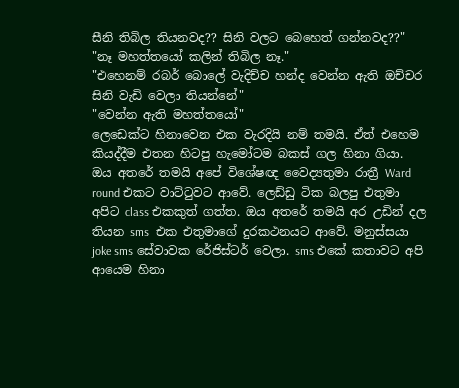සීනි තිබිල තියනවද?? සිනි වලට බෙහෙත් ගන්නවද??"
"නෑ මහත්තයෝ කලින් තිබිල නෑ."
"එහෙනම් රබර් බොලේ වැදිච්ච හන්ද වෙන්න ඇති ඔච්චර සිනි වැඩි වෙලා තියන්නේ"
"වෙන්න ඇති මහත්තයෝ"
ලෙඩෙක්ට හිනාවෙන එක වැරදියි නම් තමයි. ඒත් එහෙම කියද්දීම එතන හිටපු හැමෝටම බකස් ගල හිනා ගියා.
ඔය අතරේ තමයි අපේ විශේෂඥ වෛද්‍යතුමා රාත්‍රී Ward round එකට වාට්ටුවට ආවේ. ලෙඩ්ඩු ටික බලපු එතුමා අපිට class එකකුත් ගත්ත. ඔය අතරේ තමයි අර උඩින් දල තියන sms  එක එතුමාගේ දුරකථනයට ආවේ. මනුස්සයා joke sms සේවාවක රේජිස්ටර් වෙලා. sms එකේ කතාවට අපි ආයෙම හිනා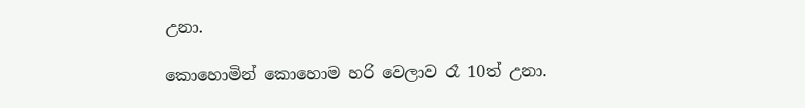උනා.

කොහොමින් කොහොම හරි වෙලාව රෑ 10ත් උනා.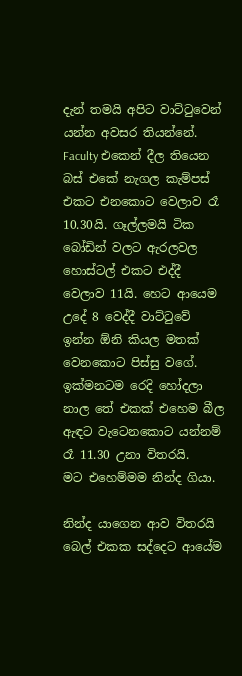දැන් තමයි අපිට වාට්ටුවෙන් යන්න අවසර තියන්නේ. Faculty එකෙන් දීල තියෙන බස් එකේ නැගල කැම්පස් එකට එනකොට වෙලාව රෑ 10.30යි. ගෑල්ලමයි ටික බෝඩින් වලට ඇරලවල හොස්ටල් එකට එද්දී වෙලාව 11යි. හෙට ආයෙම උදේ 8 වෙද්දී වාට්ටුවේ ඉන්න ඕනි කියල මතක් වෙනකොට පිස්සු වගේ. ඉක්මනටම රෙදි හෝදලා නාල තේ එකක් එහෙම බීල ඇඳට වැටෙනකොට යන්නම් රෑ 11.30 උනා විත‍රයි.
මට එහෙම්මම නින්ද ගියා.

නින්ද යාගෙන ආව විතරයි බෙල් එකක සද්දෙට ආයේම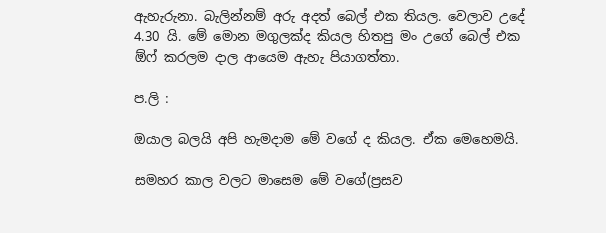ඇහැරුනා. බැලින්නම් අරු අදත් බෙල් එක තියල. වෙලාව උදේ 4.30 යි. මේ මොන මගුලක්ද කියල හිතපු මං උගේ බෙල් එක ඕෆ් කරලම දාල ආයෙම ඇහැ පියාගත්තා.

ප.ලි :

ඔයාල බලයි අපි හැමදාම මේ වගේ ද කියල. ඒක මෙහෙමයි.

සමහර කාල වලට මාසෙම මේ වගේ(ප්‍රසව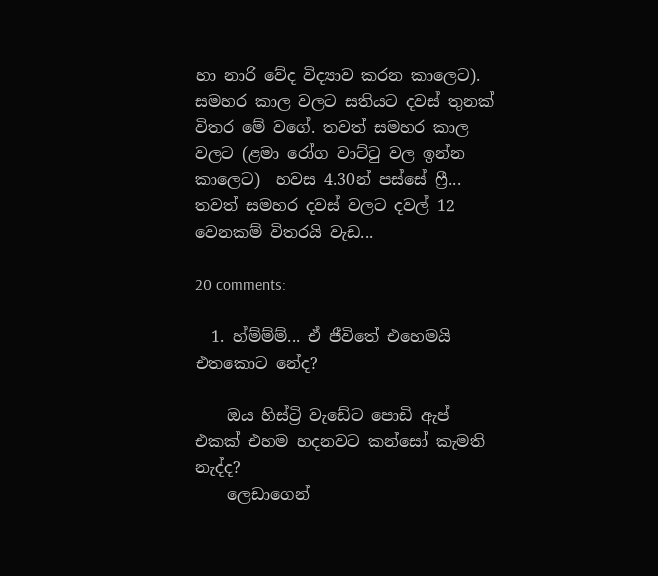හා නාරි වේද විද්‍යාව කරන කාලෙට). සමහර කාල වලට සතියට දවස් තුනක් විතර මේ වගේ. තවත් සමහර කාල වලට (ළමා රෝග වාට්ටු වල ඉන්න කාලෙට)  හවස 4.30න් පස්සේ ෆ්‍රී...
තවත් සමහර දවස් වලට දවල් 12 වෙනකම් විතරයි වැඩ...

20 comments:

  1. හ්ම්ම්ම්... ඒ ජීවිතේ එහෙමයි එතකොට නේද?

    ඔය හිස්ට්‍රි වැඩේට පොඩි ඇප් එකක් එහම හදනවට කන්සෝ කැමති නැද්ද?
    ලෙඩාගෙන්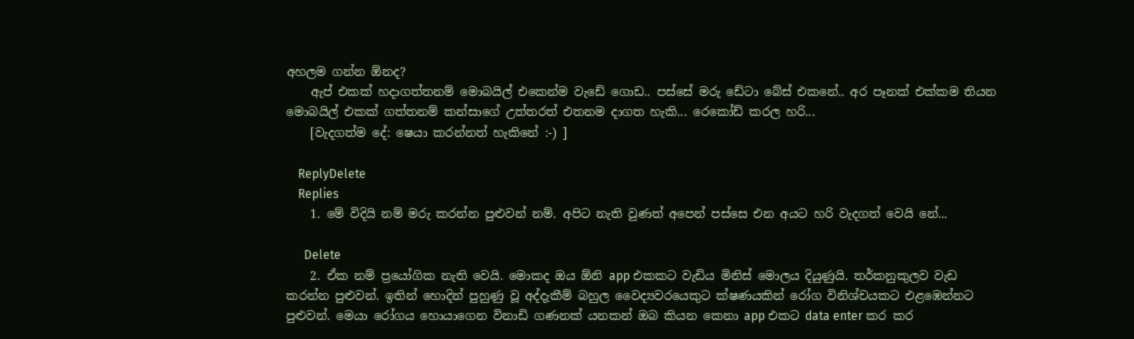අහලම ගන්න ඕනද?
    ඇප් එකක් හදාගත්තනම් මොබයිල් එකෙන්ම වැඩේ ගොඩ.. පස්සේ මරු ඩේටා බේස් එකනේ.. අර පෑනක් එක්කම තියන මොබයිල් එකක් ගත්තනම් කන්සාගේ උත්තරත් එතනම දාගත හැකි... රෙකෝඩ් කරල හරි...
    [වැදගත්ම දේ: ෂෙයා කරන්නත් හැකිනේ :-) ]

    ReplyDelete
    Replies
    1. මේ විදියි නම් මරු කරන්න පුළුවන් නම්. අපිට නැති වුණත් අපෙන් පස්සෙ එන අයට හරි වැදගත් වෙයි නේ...

      Delete
    2. ඒක නම් ප්‍රයෝගික නැති වෙයි. මොකද ඔය ඕනි app එකකට වැඩිය මිනිස් මොලය දියුණුයි. තර්කනුකුලව වැඩ කරන්න පුළුවන්. ඉතින් හොදින් පුහුණු වූ අද්දැකීම් බහුල වෛද්‍යවරයෙකුට ක්ෂණයකින් රෝග විනිශ්චයකට එළඹෙන්නට පුළුවන්. මෙයා රෝගය හොයාගෙන විනාඩි ගණනක් යනකන් ඔබ කියන කෙනා app එකට data enter කර කර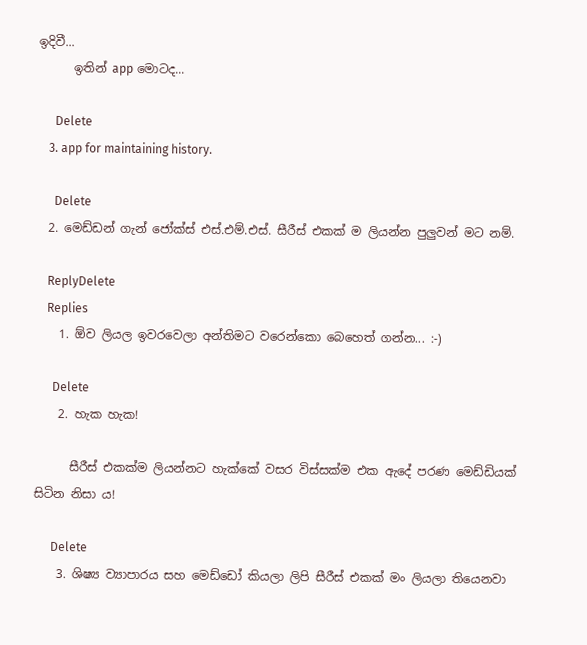ඉදිවී...
      ඉතින් app මොටද...

      Delete
    3. app for maintaining history.

      Delete
  2. මෙඩ්ඩන් ගැන් ජෝක්ස් එස්.එම්.එස්. සීරීස් එකක් ම ලියන්න පුලුවන් මට නම්.

    ReplyDelete
    Replies
    1. ඕව ලියල ඉවරවෙලා අන්තිමට වරෙන්කො බෙහෙත් ගන්න... :-)

      Delete
    2. හැක හැක!

      සීරීස් එකක්ම ලියන්නට හැක්කේ වසර විස්සක්ම එක ඇදේ පරණ මෙඩ්ඩියක් සිටින නිසා ය!

      Delete
    3. ශිෂ්‍ය ව්‍යාපාරය සහ මෙඩ්ඩෝ කියලා ලිපි සීරීස් එකක් මං ලියලා තියෙනවා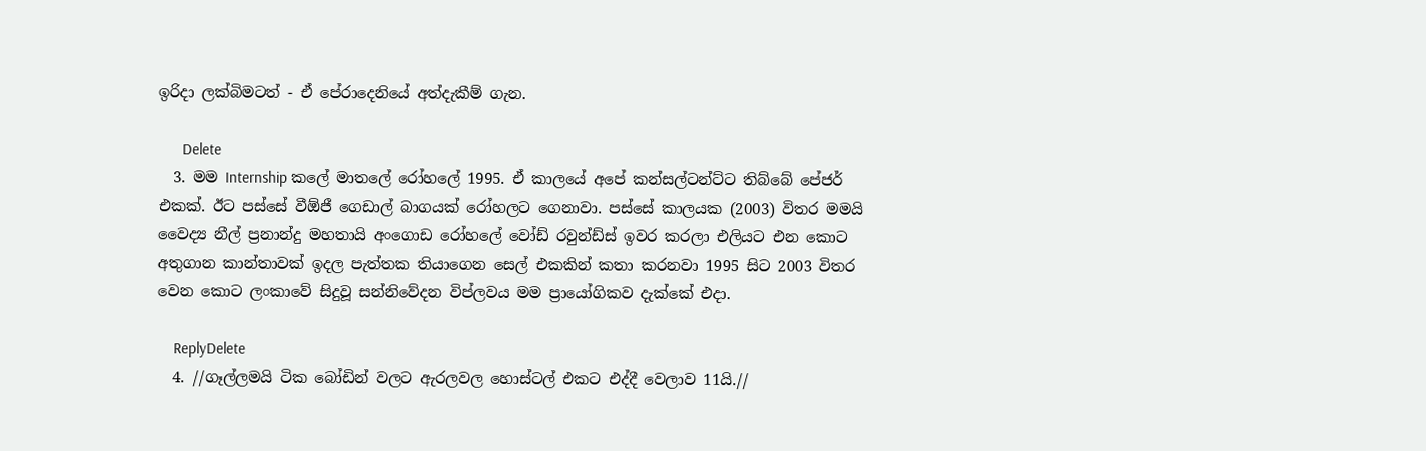ඉරිදා ලක්බිමටත් - ඒ පේරාදෙනියේ අත්දැකීම් ගැන.

      Delete
  3. මම Internship කලේ මාතලේ රෝහලේ 1995. ඒ කාලයේ අපේ කන්සල්ටන්ට්ට තිබ්බේ පේජර් එකක්. ඊට පස්සේ වීඕජී ගෙඩාල් බාගයක් රෝහලට ගෙනාවා. පස්සේ කාලයක (2003) විතර මමයි වෛද්‍ය නීල් ප්‍රනාන්දු මහතායි අංගොඩ රෝහලේ වෝඩ් රවුන්ඩ්ස් ඉවර කරලා එලියට එන කොට අතුගාන කාන්තාවක් ඉදල පැත්තක තියාගෙන සෙල් එකකින් කතා කරනවා 1995 සිට 2003 විතර වෙන කොට ලංකාවේ සිදුවූ සන්නිවේදන විප්ලවය මම ප්‍රායෝගිකව දැක්කේ එදා.

    ReplyDelete
  4. //ගෑල්ලමයි ටික බෝඩින් වලට ඇරලවල හොස්ටල් එකට එද්දී වෙලාව 11යි.//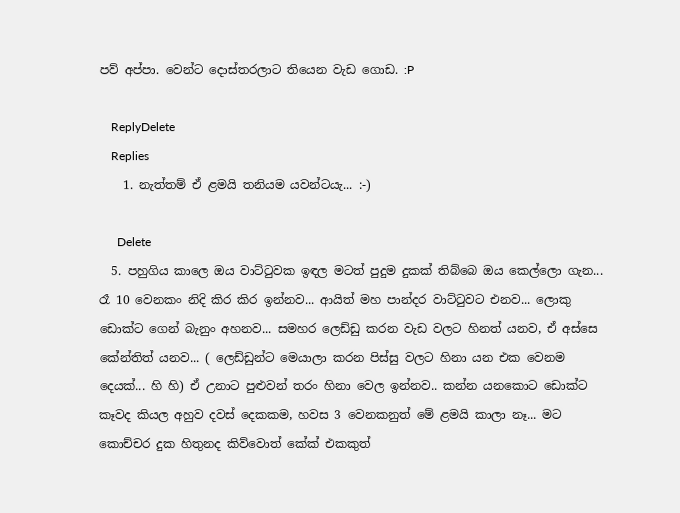පව් අප්පා. වෙන්ට දොස්තරලාට තියෙන වැඩ ගොඩ. :P

    ReplyDelete
    Replies
    1. නැත්තම් ඒ ළමයි තනියම යවන්ටයැ... :-)

      Delete
  5. පහුගිය කාලෙ ඔය වාට්ටුවක ඉඳල මටත් පුදුම දුකක් තිබ්බෙ ඔය කෙල්ලො ගැන... රෑ 10 වෙනකං නිදි කිර කිර ඉන්නව... ආයිත් මහ පාන්දර වාට්ටුවට එනව... ලොකු ඩොක්ට ගෙන් බැනුං අහනව... සමහර ලෙඩ්ඩු කරන වැඩ වලට හිනත් යනව, ඒ අස්සෙ කේන්තිත් යනව... ( ලෙඩ්ඩුන්ට මෙයාලා කරන පිස්සු වලට හිනා යන එක වෙනම දෙයක්... හි හි) ඒ උනාට පුළුවන් තරං හිනා වෙල ඉන්නව.. කන්න යනකොට ඩොක්ට කෑවද කියල අහුව දවස් දෙකකම, හවස 3 වෙනකනුත් මේ ළමයි කාලා නෑ... මට කොච්චර දුක හිතුනද කිව්වොත් කේක් එකකුත්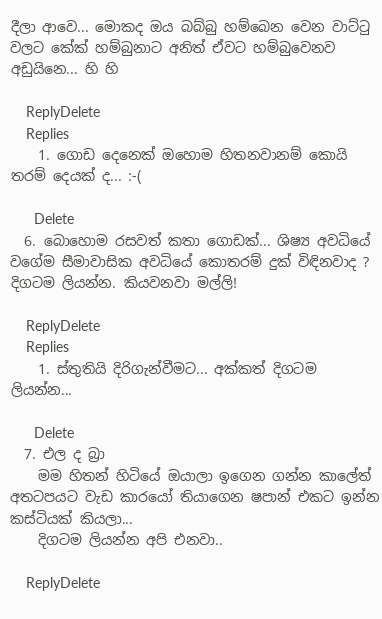දීලා ආවෙ... මොකද ඔය බබ්බු හම්බෙන වෙන වාට්ටු වලට කේක් හම්බුනාට අනිත් ඒවට හම්බුවෙනව අඩුයිනෙ... හි හි

    ReplyDelete
    Replies
    1. ගොඩ දෙනෙක් ඔහොම හිතනවානම් කොයි තරම් දෙයක් ද... :-(

      Delete
  6. බොහොම රසවත් කතා ගොඩක්... ශිෂ්‍ය අවධියේ වගේම සීමාවාසික අවධියේ කොතරම් දුක් විඳිනවාද ? දිගටම ලියන්න. කියවනවා මල්ලි!

    ReplyDelete
    Replies
    1. ස්තුතියි දිරිගැන්වීමට... අක්කත් දිගටම ලියන්න...

      Delete
  7. එල ද බ්‍රා
    මම හිතන් හිටියේ ඔයාලා ඉගෙන ගන්න කාලේත් අතටපයට වැඩ කාරයෝ තියාගෙන ෂපාන් එකට ඉන්න කස්ටියක් කියලා...
    දිගටම ලියන්න අපි එනවා..

    ReplyDelete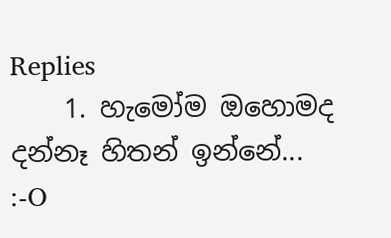Replies
    1. හැමෝම ඔහොමද දන්නෑ හිතන් ඉන්නේ... :-O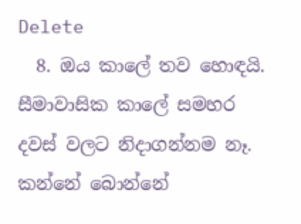Delete
  8. ඔය කාලේ තව හොඳයි. සීමාවාසික කාලේ සමහර දවස් වලට නිදාගන්නම නෑ. කන්නේ බොන්නේ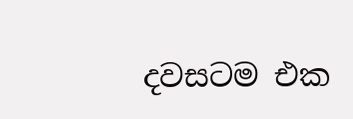දවසටම එක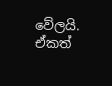වේලයි. ඒකත්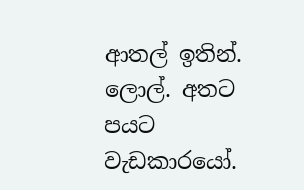ආතල් ඉතින්. ලොල්. අතට පයට වැඩකාරයෝ.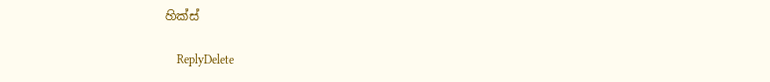හික්ස්

    ReplyDelete